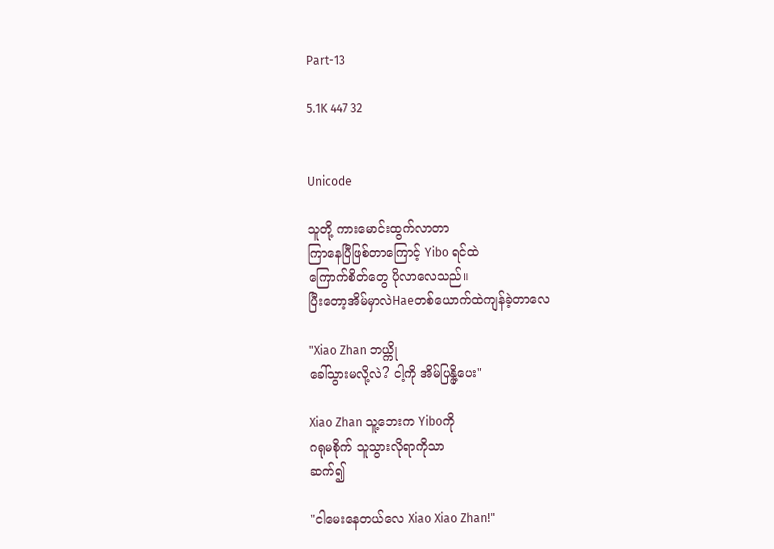Part-13

5.1K 447 32


Unicode

သူတို့ ကားမောင်းထွက်လာတာ
ကြာနေပြီဖြစ်တာကြောင့် Yibo ရင်ထဲ
ကြောက်စိတ်တွေ ပိုလာလေသည်။
ပြီးတော့အိမ်မှာလဲHaeတစ်ယောက်ထဲကျန်ခဲ့တာလေ

"Xiao Zhan ဘယ္ကို
ခေါ်သွားမလို့လဲ? ငါ့ကို အိမ်ပြန္ပို့ပေး"

Xiao Zhan သူ့ဘေးက Yiboကို
ဂရုမစိုက် သူသွားလိုရာကိုသာ
ဆက်၍

"ငါမေးနေတယ်လေ Xiao Xiao Zhan!"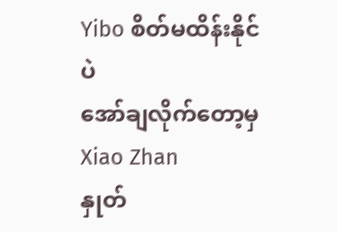Yibo စိတ်မထိန်းနိုင်ပဲ
အော်ချလိုက်တော့မှ Xiao Zhan
နှုတ်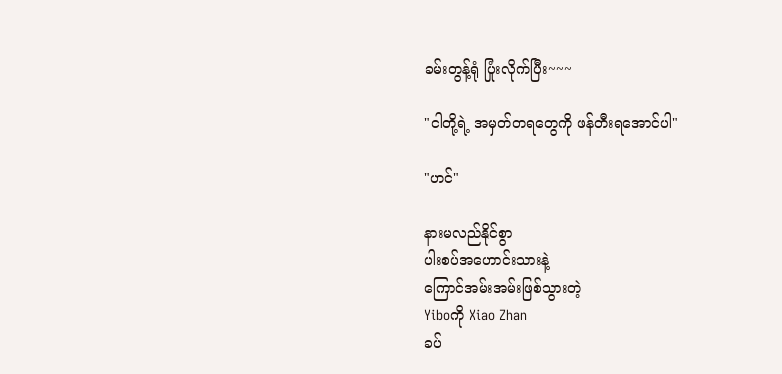ခမ်းတွန့်ရုံ ပြုံးလိုက်ပြီး~~~

"ငါတို့ရဲ့ အမှတ်တရတွေကို ဖန်တီးရအောင်ပါ"

"ဟင်"

နားမလည်နိုင်စွာ
ပါးစပ်အဟောင်းသားနဲ့
ကြောင်အမ်းအမ်းဖြစ်သွားတဲ့
Yiboကို Xiao Zhan
ခပ်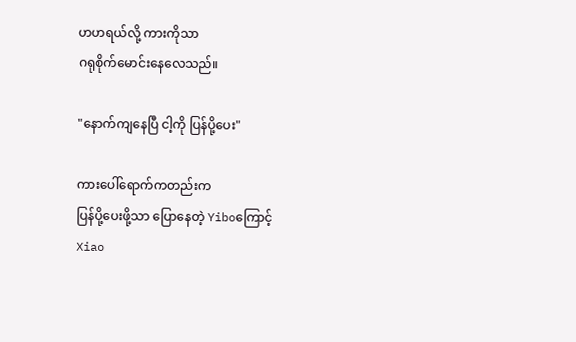ဟဟရယ်လို့ ကားကိုသာ
ဂရုစိုက်မောင်းနေလေသည်။

"နောက်ကျနေပြီ ငါ့ကို ပြန်ပို့ပေး"

ကားပေါ်ရောက်ကတည်းက
ပြန်ပို့ပေးဖို့သာ ပြောနေတဲ့ Yiboကြောင့်
Xiao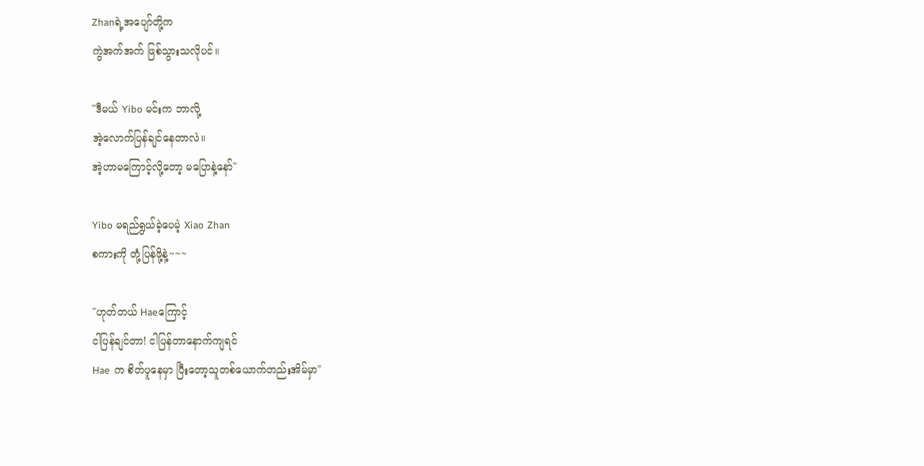Zhanရဲ့အပျော်တို့က
ကွဲအက်အက် ဖြစ်သွားသလိုပင်။

"ဒီမယ် Yibo မင်းက ဘာလို့
အဲ့လောက်ပြန်ချင်နေတာလဲ။
အဲ့ဟာမကြောင့်လို့တော့ မပြောနဲ့နော်"

Yibo မရည်ရွယ်ခဲ့ပေမဲ့ Xiao Zhan
စကားကို တုံ့ပြန်ဖို့နဲ့~~~

"ဟုတ်တယ် Haeကြောင့်
ငါပြန်ချင်တာ! ငါပြန်တာနောက်ကျရင်
Hae က စိတ်ပူနေမှာ ပြီးတော့သူတစ်ယောက်တည်းအိမ်မှာ"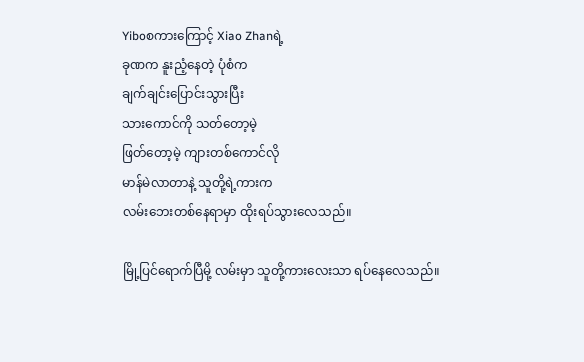Yiboစကားကြောင့် Xiao Zhanရဲ့
ခုဏက နူးညံ့နေတဲ့ ပုံစံက
ချက်ချင်းပြောင်းသွားပြီး
သားကောင်ကို သတ်တော့မဲ့
ဖြတ်တော့မဲ့ ကျားတစ်ကောင်လို
မာန်မဲလာတာနဲ့ သူတို့ရဲ့ကားက
လမ်းဘေးတစ်နေရာမှာ ထိုးရပ်သွားလေသည်။

မြို့ပြင်ရောက်ပြီမို့ လမ်းမှာ သူတို့ကားလေးသာ ရပ်နေလေသည်။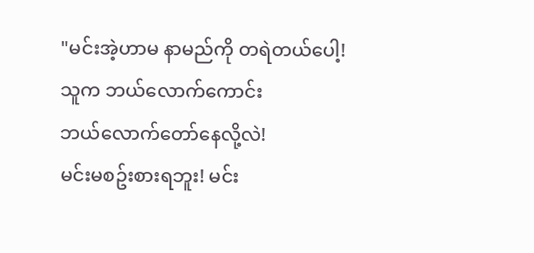"မင်းအဲ့ဟာမ နာမည်ကို တရဲတယ်ပေါ့!
သူက ဘယ်လောက်ကောင်း
ဘယ်လောက်တော်နေလို့လဲ!
မင်းမစဥ်းစားရဘူး! မင်း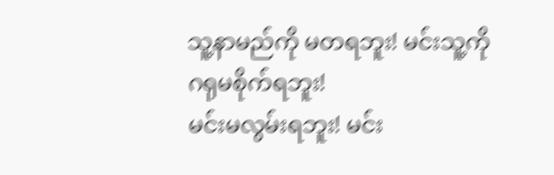သူ့နာမည်ကို မတရဘူး! မင်းသူ့ကို ဂရုမစိုက်ရဘူး!
မင်းမလွမ်းရဘူး! မင်း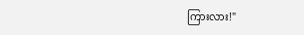ကြားလား!"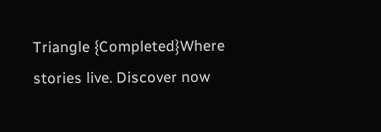Triangle {Completed}Where stories live. Discover now